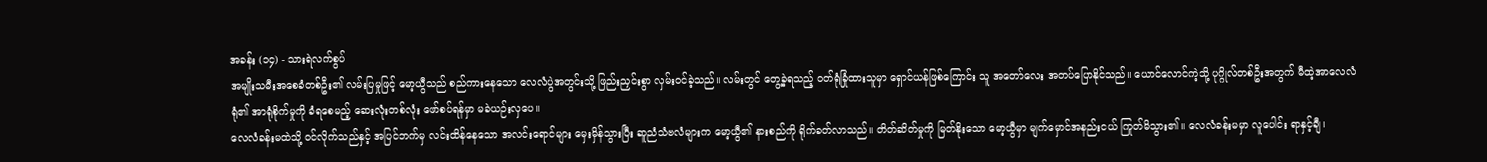အခန်း (၁၄) - သားရဲလက်စွပ်
အမျိုးသမီးအစေခံတစ်ဦး၏ လမ်းပြမှုဖြင့် မော့ယွီသည် စည်ကားနေသော လေလံပွဲအတွင်းသို့ ဖြည်းညှင်းစွာ လှမ်းဝင်ခဲ့သည်။ လမ်းတွင် တွေ့ခဲ့ရသည့် ဝတ်ရုံခြုံထားသူမှာ ရှောင်ယန်ဖြစ်ကြောင်း သူ အတော်လေး အတပ်ပြောနိုင်သည်။ ယောင်လောင်ကဲ့သို့ ပုဂ္ဂိုလ်တစ်ဦးအတွက် မီထဲ့အာလေလံရုံ၏ အာရုံစိုက်မှုကို ခံရစေမည့် ဆေးလုံးတစ်လုံး ဖော်စပ်ရန်မှာ မခဲယဉ်းလှပေ။
လေလံခန်းမထဲသို့ ဝင်လိုက်သည်နှင့် အပြင်ဘက်မှ လင်းထိန်နေသော အလင်းရောင်များ မှေးမှိန်သွားပြီး ဆူညံသံဗလံများက မော့ယွီ၏ နားစည်ကို ရိုက်ခတ်လာသည်။ တိတ်ဆိတ်မှုကို မြတ်နိုးသော မော့ယွီမှာ မျက်မှောင်အနည်းငယ် ကြုတ်မိသွား၏။ လေလံခန်းမမှာ လူပေါင်း ရာနှင့်ချီ၊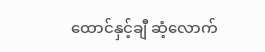ထောင်နှင့်ချီ ဆံ့လောက်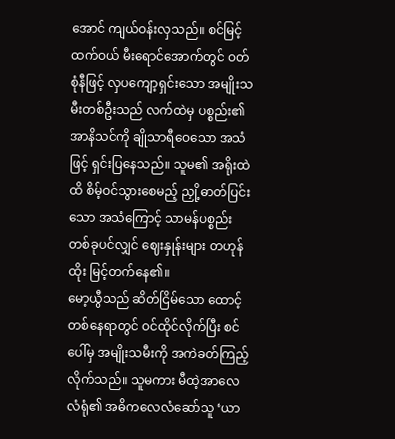အောင် ကျယ်ဝန်းလှသည်။ စင်မြင့်ထက်ဝယ် မီးရောင်အောက်တွင် ဝတ်စုံနီဖြင့် လှပကျော့ရှင်းသော အမျိုးသမီးတစ်ဦးသည် လက်ထဲမှ ပစ္စည်း၏ အာနိသင်ကို ချိုသာရီဝေသော အသံဖြင့် ရှင်းပြနေသည်။ သူမ၏ အရိုးထဲထိ စိမ့်ဝင်သွားစေမည့် ညှို့ဓာတ်ပြင်းသော အသံကြောင့် သာမန်ပစ္စည်းတစ်ခုပင်လျှင် ဈေးနှုန်းများ တဟုန်ထိုး မြင့်တက်နေ၏။
မော့ယွီသည် ဆိတ်ငြိမ်သော ထောင့်တစ်နေရာတွင် ဝင်ထိုင်လိုက်ပြီး စင်ပေါ်မှ အမျိုးသမီးကို အကဲခတ်ကြည့်လိုက်သည်။ သူမကား မီထဲ့အာလေလံရုံ၏ အဓိကလေလံဆော်သူ ‘ယာ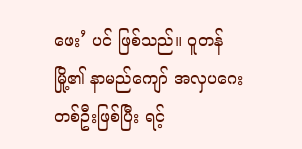ဖေး’ ပင် ဖြစ်သည်။ ဝူတန်မြို့၏ နာမည်ကျော် အလှပဂေးတစ်ဦးဖြစ်ပြီး ရင့်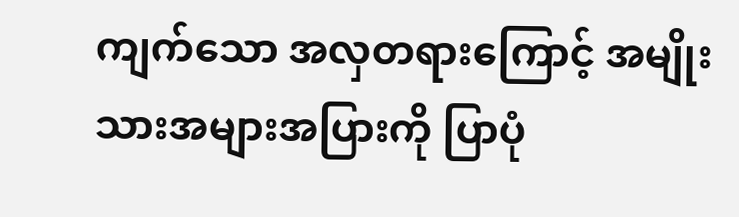ကျက်သော အလှတရားကြောင့် အမျိုးသားအများအပြားကို ပြာပုံ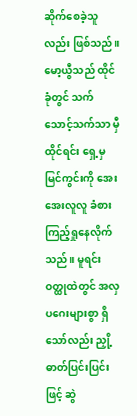ဆိုက်စေခဲ့သူလည်း ဖြစ်သည်။
မော့ယွီသည် ထိုင်ခုံတွင် သက်သောင့်သက်သာ မှီထိုင်ရင်း ရှေ့မှ မြင်ကွင်းကို အေးအေးလူလူ ခံစားကြည့်ရှုနေလိုက်သည်။ မူရင်းဝတ္ထုထဲတွင် အလှပဂေးများစွာ ရှိသော်လည်း ညှို့ဓာတ်ပြင်းပြင်းဖြင့် ဆွဲ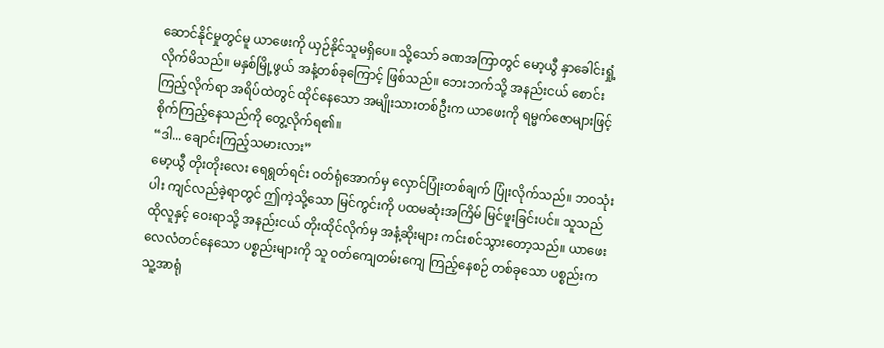ဆောင်နိုင်မှုတွင်မူ ယာဖေးကို ယှဉ်နိုင်သူမရှိပေ။ သို့သော် ခဏအကြာတွင် မော့ယွီ နှာခေါင်းရှုံ့လိုက်မိသည်။ မနှစ်မြို့ဖွယ် အနံ့တစ်ခုကြောင့် ဖြစ်သည်။ ဘေးဘက်သို့ အနည်းငယ် စောင်းကြည့်လိုက်ရာ အရိပ်ထဲတွင် ထိုင်နေသော အမျိုးသားတစ်ဦးက ယာဖေးကို ရမ္မက်ဇောများဖြင့် စိုက်ကြည့်နေသည်ကို တွေ့လိုက်ရ၏။
“ဒါ... ချောင်းကြည့်သမားလား”
မော့ယွီ တိုးတိုးလေး ရေရွတ်ရင်း ဝတ်ရုံအောက်မှ လှောင်ပြုံးတစ်ချက် ပြုံးလိုက်သည်။ ဘဝသုံးပါး ကျင်လည်ခဲ့ရာတွင် ဤကဲ့သို့သော မြင်ကွင်းကို ပထမဆုံးအကြိမ် မြင်ဖူးခြင်းပင်။ သူသည် ထိုလူနှင့် ဝေးရာသို့ အနည်းငယ် တိုးထိုင်လိုက်မှ အနံ့ဆိုးများ ကင်းစင်သွားတော့သည်။ ယာဖေး လေလံတင်နေသော ပစ္စည်းများကို သူ ဝတ်ကျေတမ်းကျေ ကြည့်နေစဉ် တစ်ခုသော ပစ္စည်းက သူ့အာရုံ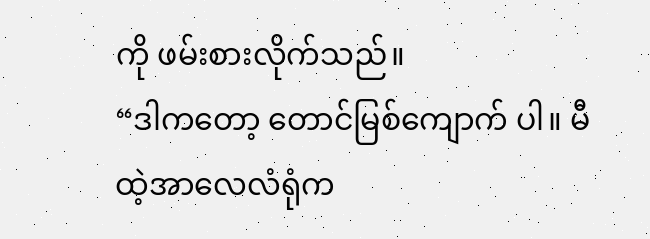ကို ဖမ်းစားလိုက်သည်။
“ဒါကတော့ တောင်မြစ်ကျောက် ပါ။ မီထဲ့အာလေလံရုံက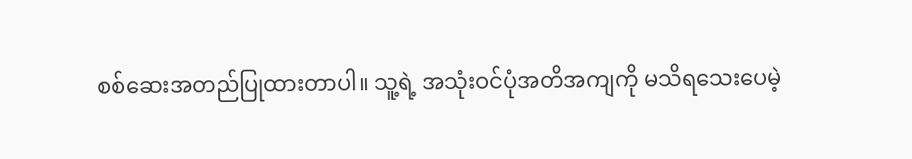စစ်ဆေးအတည်ပြုထားတာပါ။ သူ့ရဲ့ အသုံးဝင်ပုံအတိအကျကို မသိရသေးပေမဲ့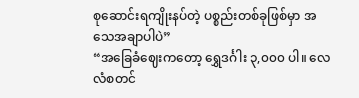စုဆောင်းရကျိုးနပ်တဲ့ ပစ္စည်းတစ်ခုဖြစ်မှာ အသေအချာပါပဲ”
“အခြေခံဈေးကတော့ ရွှေဒင်္ဂါး ၃,၀၀၀ ပါ။ လေလံစတင်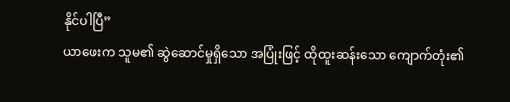နိုင်ပါပြီ”
ယာဖေးက သူမ၏ ဆွဲဆောင်မှုရှိသော အပြုံးဖြင့် ထိုထူးဆန်းသော ကျောက်တုံး၏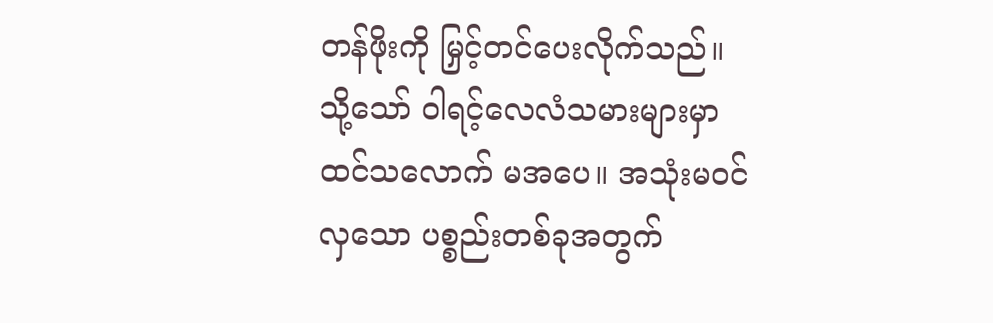တန်ဖိုးကို မြှင့်တင်ပေးလိုက်သည်။ သို့သော် ဝါရင့်လေလံသမားများမှာ ထင်သလောက် မအပေ။ အသုံးမဝင်လှသော ပစ္စည်းတစ်ခုအတွက်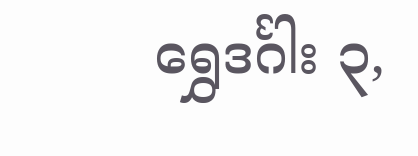ရွှေဒင်္ဂါး ၃,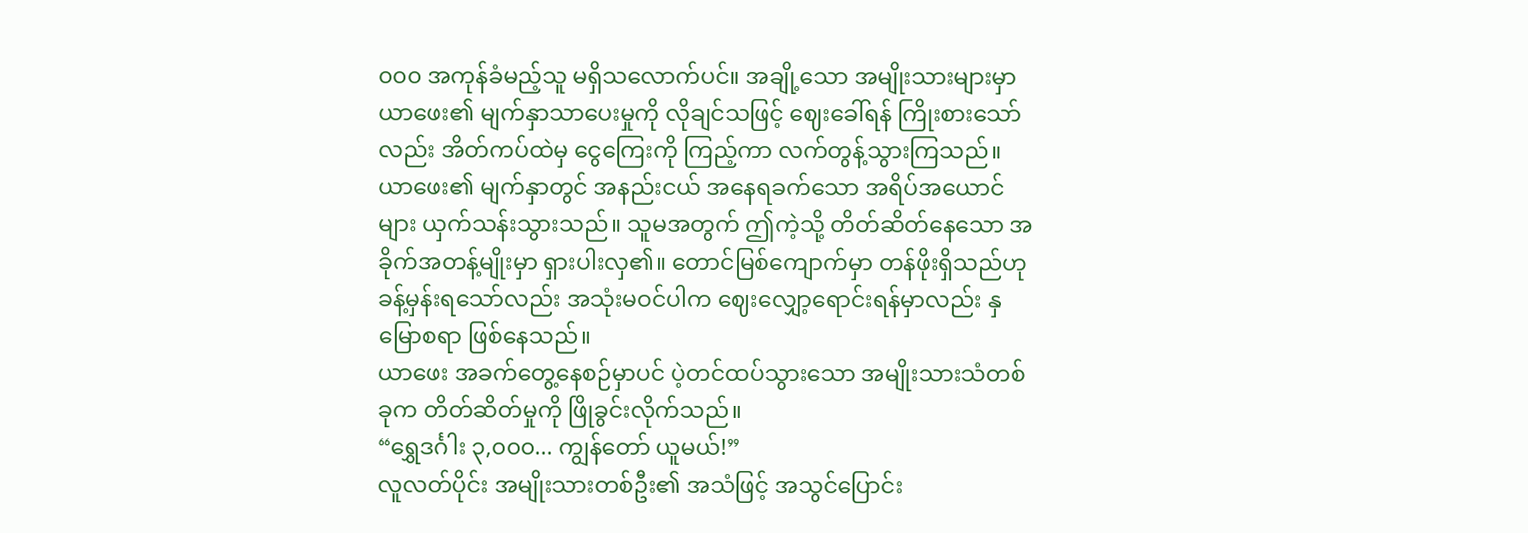၀၀၀ အကုန်ခံမည့်သူ မရှိသလောက်ပင်။ အချို့သော အမျိုးသားများမှာ ယာဖေး၏ မျက်နှာသာပေးမှုကို လိုချင်သဖြင့် ဈေးခေါ်ရန် ကြိုးစားသော်လည်း အိတ်ကပ်ထဲမှ ငွေကြေးကို ကြည့်ကာ လက်တွန့်သွားကြသည်။
ယာဖေး၏ မျက်နှာတွင် အနည်းငယ် အနေရခက်သော အရိပ်အယောင်များ ယှက်သန်းသွားသည်။ သူမအတွက် ဤကဲ့သို့ တိတ်ဆိတ်နေသော အခိုက်အတန့်မျိုးမှာ ရှားပါးလှ၏။ တောင်မြစ်ကျောက်မှာ တန်ဖိုးရှိသည်ဟု ခန့်မှန်းရသော်လည်း အသုံးမဝင်ပါက ဈေးလျှော့ရောင်းရန်မှာလည်း နှမြောစရာ ဖြစ်နေသည်။
ယာဖေး အခက်တွေ့နေစဉ်မှာပင် ပဲ့တင်ထပ်သွားသော အမျိုးသားသံတစ်ခုက တိတ်ဆိတ်မှုကို ဖြိုခွင်းလိုက်သည်။
“ရွှေဒင်္ဂါး ၃,၀၀၀... ကျွန်တော် ယူမယ်!”
လူလတ်ပိုင်း အမျိုးသားတစ်ဦး၏ အသံဖြင့် အသွင်ပြောင်း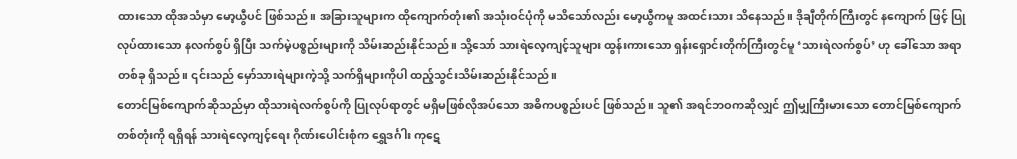ထားသော ထိုအသံမှာ မော့ယွီပင် ဖြစ်သည်။ အခြားသူများက ထိုကျောက်တုံး၏ အသုံးဝင်ပုံကို မသိသော်လည်း မော့ယွီကမူ အထင်းသား သိနေသည်။ ဒိုချီတိုက်ကြီးတွင် နကျောက် ဖြင့် ပြုလုပ်ထားသော နလက်စွပ် ရှိပြီး သက်မဲ့ပစ္စည်းများကို သိမ်းဆည်းနိုင်သည်။ သို့သော် သားရဲလေ့ကျင့်သူများ ထွန်းကားသော ရှန်းရှောင်းတိုက်ကြီးတွင်မူ ‘သားရဲလက်စွပ်’ ဟု ခေါ်သော အရာတစ်ခု ရှိသည်။ ၎င်းသည် မှော်သားရဲများကဲ့သို့ သက်ရှိများကိုပါ ထည့်သွင်းသိမ်းဆည်းနိုင်သည်။
တောင်မြစ်ကျောက်ဆိုသည်မှာ ထိုသားရဲလက်စွပ်ကို ပြုလုပ်ရာတွင် မရှိမဖြစ်လိုအပ်သော အဓိကပစ္စည်းပင် ဖြစ်သည်။ သူ၏ အရင်ဘဝကဆိုလျှင် ဤမျှကြီးမားသော တောင်မြစ်ကျောက်တစ်တုံးကို ရရှိရန် သားရဲလေ့ကျင့်ရေး ဂိုဏ်းပေါင်းစုံက ရွှေဒင်္ဂါး ကုဋေ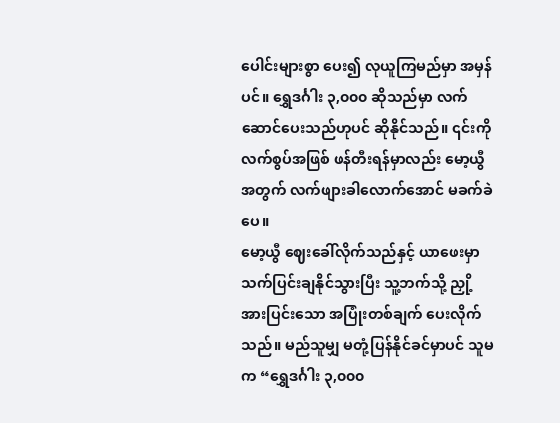ပေါင်းများစွာ ပေး၍ လုယူကြမည်မှာ အမှန်ပင်။ ရွှေဒင်္ဂါး ၃,၀၀၀ ဆိုသည်မှာ လက်ဆောင်ပေးသည်ဟုပင် ဆိုနိုင်သည်။ ၎င်းကို လက်စွပ်အဖြစ် ဖန်တီးရန်မှာလည်း မော့ယွီအတွက် လက်ဖျားခါလောက်အောင် မခက်ခဲပေ။
မော့ယွီ ဈေးခေါ်လိုက်သည်နှင့် ယာဖေးမှာ သက်ပြင်းချနိုင်သွားပြီး သူ့ဘက်သို့ ညှို့အားပြင်းသော အပြုံးတစ်ချက် ပေးလိုက်သည်။ မည်သူမျှ မတုံ့ပြန်နိုင်ခင်မှာပင် သူမက “ရွှေဒင်္ဂါး ၃,၀၀၀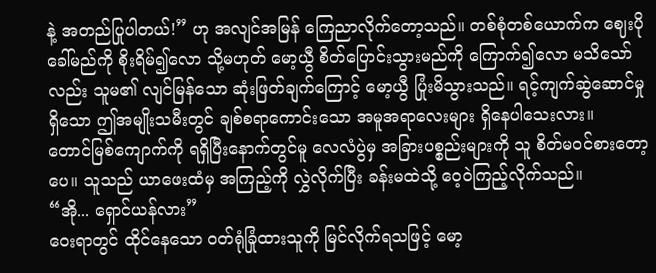နဲ့ အတည်ပြုပါတယ်!” ဟု အလျင်အမြန် ကြေညာလိုက်တော့သည်။ တစ်စုံတစ်ယောက်က ဈေးပိုခေါ်မည်ကို စိုးရိမ်၍လော သို့မဟုတ် မော့ယွီ စိတ်ပြောင်းသွားမည်ကို ကြောက်၍လော မသိသော်လည်း သူမ၏ လျင်မြန်သော ဆုံးဖြတ်ချက်ကြောင့် မော့ယွီ ပြုံးမိသွားသည်။ ရင့်ကျက်ဆွဲဆောင်မှုရှိသော ဤအမျိုးသမီးတွင် ချစ်စရာကောင်းသော အမူအရာလေးများ ရှိနေပါသေးလား။
တောင်မြစ်ကျောက်ကို ရရှိပြီးနောက်တွင်မူ လေလံပွဲမှ အခြားပစ္စည်းများကို သူ စိတ်မဝင်စားတော့ပေ။ သူသည် ယာဖေးထံမှ အကြည့်ကို လွှဲလိုက်ပြီး ခန်းမထဲသို့ ဝေ့ဝဲကြည့်လိုက်သည်။
“အို... ရှောင်ယန်လား”
ဝေးရာတွင် ထိုင်နေသော ဝတ်ရုံခြုံထားသူကို မြင်လိုက်ရသဖြင့် မော့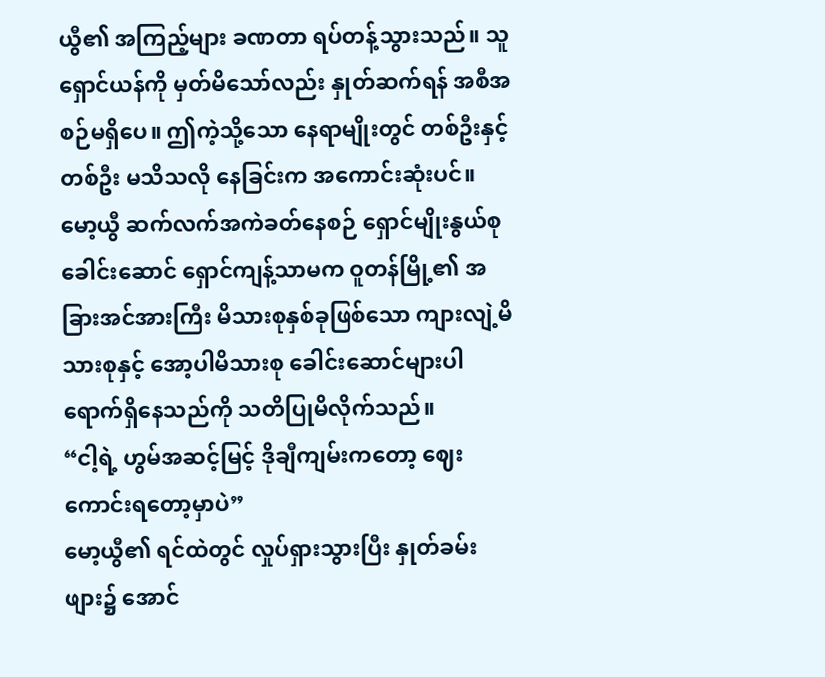ယွီ၏ အကြည့်များ ခဏတာ ရပ်တန့်သွားသည်။ သူ ရှောင်ယန်ကို မှတ်မိသော်လည်း နှုတ်ဆက်ရန် အစီအစဉ်မရှိပေ။ ဤကဲ့သို့သော နေရာမျိုးတွင် တစ်ဦးနှင့်တစ်ဦး မသိသလို နေခြင်းက အကောင်းဆုံးပင်။
မော့ယွီ ဆက်လက်အကဲခတ်နေစဉ် ရှောင်မျိုးနွယ်စုခေါင်းဆောင် ရှောင်ကျန့်သာမက ဝူတန်မြို့၏ အခြားအင်အားကြီး မိသားစုနှစ်ခုဖြစ်သော ကျားလျဲ့မိသားစုနှင့် အော့ပါမိသားစု ခေါင်းဆောင်များပါ ရောက်ရှိနေသည်ကို သတိပြုမိလိုက်သည်။
“ငါ့ရဲ့ ဟွမ်အဆင့်မြင့် ဒိုချီကျမ်းကတော့ ဈေးကောင်းရတော့မှာပဲ”
မော့ယွီ၏ ရင်ထဲတွင် လှုပ်ရှားသွားပြီး နှုတ်ခမ်းဖျား၌ အောင်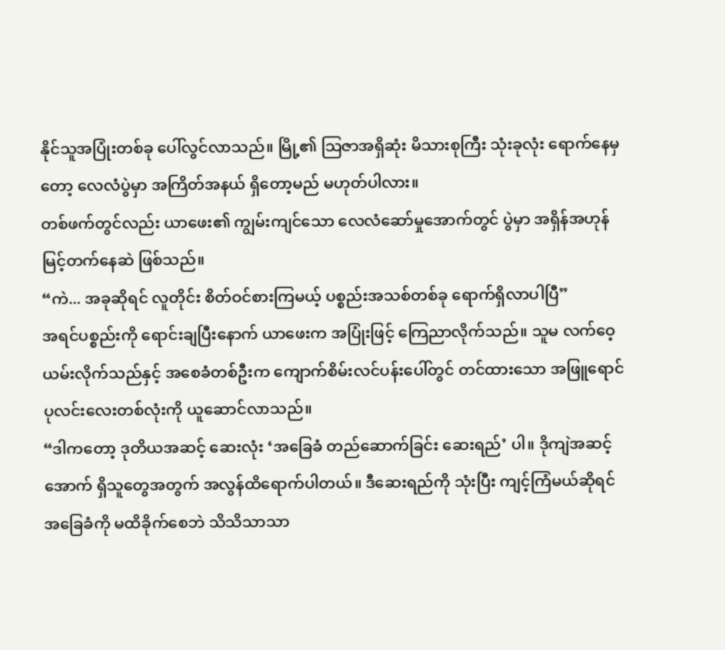နိုင်သူအပြုံးတစ်ခု ပေါ်လွင်လာသည်။ မြို့၏ သြဇာအရှိဆုံး မိသားစုကြီး သုံးခုလုံး ရောက်နေမှတော့ လေလံပွဲမှာ အကြိတ်အနယ် ရှိတော့မည် မဟုတ်ပါလား။
တစ်ဖက်တွင်လည်း ယာဖေး၏ ကျွမ်းကျင်သော လေလံဆော်မှုအောက်တွင် ပွဲမှာ အရှိန်အဟုန် မြင့်တက်နေဆဲ ဖြစ်သည်။
“ကဲ... အခုဆိုရင် လူတိုင်း စိတ်ဝင်စားကြမယ့် ပစ္စည်းအသစ်တစ်ခု ရောက်ရှိလာပါပြီ”
အရင်ပစ္စည်းကို ရောင်းချပြီးနောက် ယာဖေးက အပြုံးဖြင့် ကြေညာလိုက်သည်။ သူမ လက်ဝေ့ယမ်းလိုက်သည်နှင့် အစေခံတစ်ဦးက ကျောက်စိမ်းလင်ပန်းပေါ်တွင် တင်ထားသော အဖြူရောင် ပုလင်းလေးတစ်လုံးကို ယူဆောင်လာသည်။
“ဒါကတော့ ဒုတိယအဆင့် ဆေးလုံး ‘အခြေခံ တည်ဆောက်ခြင်း ဆေးရည်’ ပါ။ ဒိုကျဲအဆင့်အောက် ရှိသူတွေအတွက် အလွန်ထိရောက်ပါတယ်။ ဒီဆေးရည်ကို သုံးပြီး ကျင့်ကြံမယ်ဆိုရင် အခြေခံကို မထိခိုက်စေဘဲ သိသိသာသာ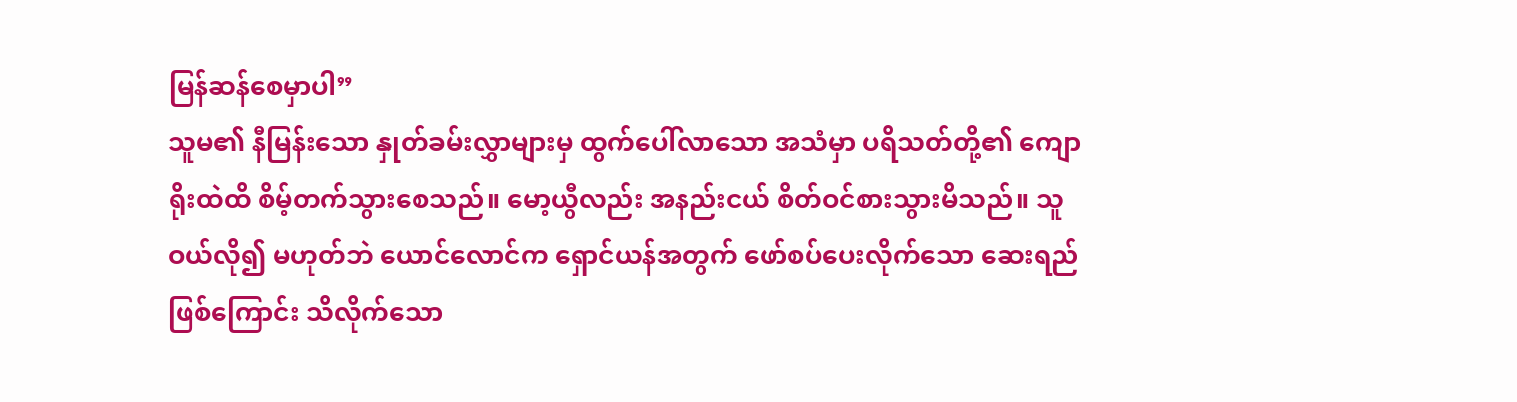မြန်ဆန်စေမှာပါ”
သူမ၏ နီမြန်းသော နှုတ်ခမ်းလွှာများမှ ထွက်ပေါ်လာသော အသံမှာ ပရိသတ်တို့၏ ကျောရိုးထဲထိ စိမ့်တက်သွားစေသည်။ မော့ယွီလည်း အနည်းငယ် စိတ်ဝင်စားသွားမိသည်။ သူ ဝယ်လို၍ မဟုတ်ဘဲ ယောင်လောင်က ရှောင်ယန်အတွက် ဖော်စပ်ပေးလိုက်သော ဆေးရည်ဖြစ်ကြောင်း သိလိုက်သော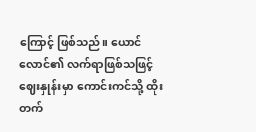ကြောင့် ဖြစ်သည်။ ယောင်လောင်၏ လက်ရာဖြစ်သဖြင့် ဈေးနှုန်းမှာ ကောင်းကင်သို့ ထိုးတက်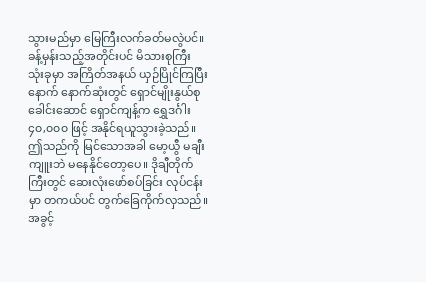သွားမည်မှာ မြေကြီးလက်ခတ်မလွဲပင်။
ခန့်မှန်းသည့်အတိုင်းပင် မိသားစုကြီး သုံးခုမှာ အကြိတ်အနယ် ယှဉ်ပြိုင်ကြပြီးနောက် နောက်ဆုံးတွင် ရှောင်မျိုးနွယ်စုခေါင်းဆောင် ရှောင်ကျန့်က ရွှေဒင်္ဂါး ၄၀,၀၀၀ ဖြင့် အနိုင်ရယူသွားခဲ့သည်။ ဤသည်ကို မြင်သောအခါ မော့ယွီ မချီးကျူးဘဲ မနေနိုင်တော့ပေ။ ဒိုချီတိုက်ကြီးတွင် ဆေးလုံးဖော်စပ်ခြင်း လုပ်ငန်းမှာ တကယ်ပင် တွက်ခြေကိုက်လှသည်။ အခွင့်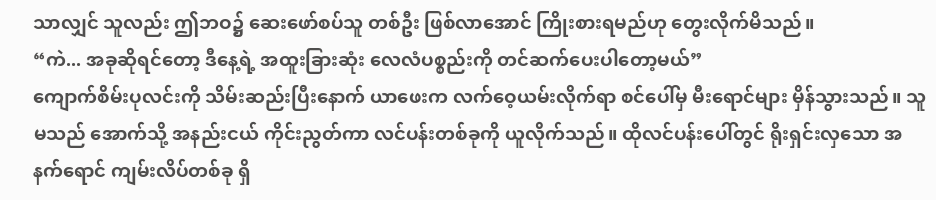သာလျှင် သူလည်း ဤဘဝ၌ ဆေးဖော်စပ်သူ တစ်ဦး ဖြစ်လာအောင် ကြိုးစားရမည်ဟု တွေးလိုက်မိသည်။
“ကဲ... အခုဆိုရင်တော့ ဒီနေ့ရဲ့ အထူးခြားဆုံး လေလံပစ္စည်းကို တင်ဆက်ပေးပါတော့မယ်”
ကျောက်စိမ်းပုလင်းကို သိမ်းဆည်းပြီးနောက် ယာဖေးက လက်ဝေ့ယမ်းလိုက်ရာ စင်ပေါ်မှ မီးရောင်များ မှိန်သွားသည်။ သူမသည် အောက်သို့ အနည်းငယ် ကိုင်းညွတ်ကာ လင်ပန်းတစ်ခုကို ယူလိုက်သည်။ ထိုလင်ပန်းပေါ်တွင် ရိုးရှင်းလှသော အနက်ရောင် ကျမ်းလိပ်တစ်ခု ရှိ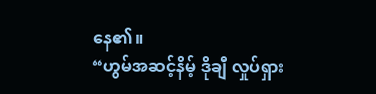နေ၏။
“ဟွမ်အဆင့်နိမ့် ဒိုချီ လှုပ်ရှား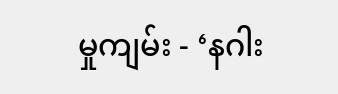မှုကျမ်း - ‘နဂါး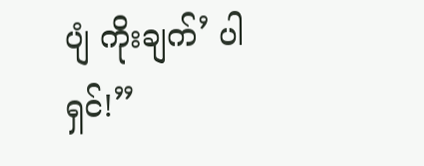ပျံ ကိုးချက်’ ပါရှင်!”